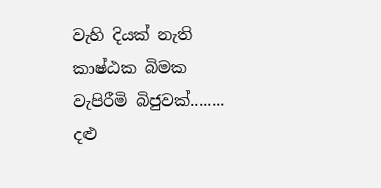වැහි දියක් නැති
කාෂ්ඨක බිමක
වැපිරීමි බිජුවක්........
දළු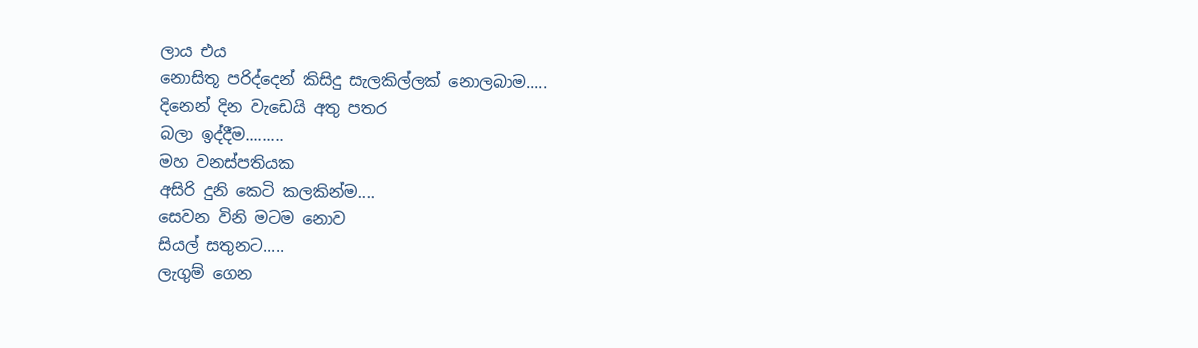ලාය එය
නොසිතූ පරිද්දෙන් කිසිදු සැලකිල්ලක් නොලබාම.....
දිනෙන් දින වැඩෙයි අතු පතර
බලා ඉද්දීම.........
මහ වනස්පතියක
අසිරි දුනි කෙටි කලකින්ම....
සෙවන විනි මටම නොව
සියල් සතුනට.....
ලැගුම් ගෙන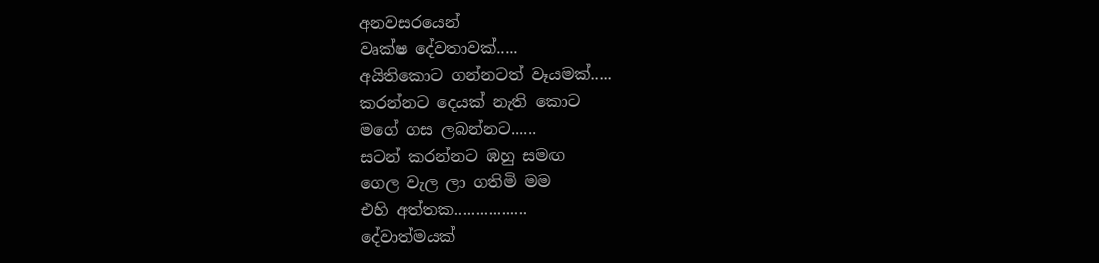අනවසරයෙන්
වෘක්ෂ දේවතාවක්.....
අයිතිකොට ගන්නටත් වෑයමක්.....
කරන්නට දෙයක් නැති කොට
මගේ ගස ලබන්නට......
සටන් කරන්නට ඹහු සමඟ
ගෙල වැල ලා ගතිමි මම
එහි අත්තක.................
දේවාත්මයක්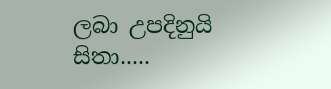ලබා උපදිනුයි සිතා.....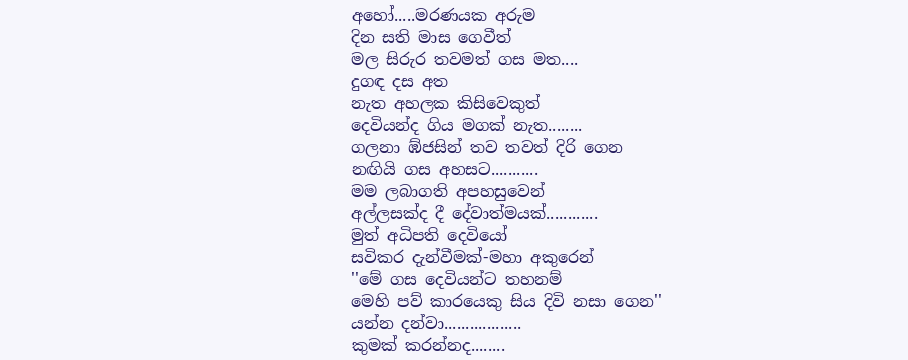අහෝ.....මරණයක අරුම
දින සති මාස ගෙවීත්
මල සිරුර තවමත් ගස මත....
දුගඳ දස අත
නැත අහලක කිසිවෙකුත්
දෙවියන්ද ගිය මගක් නැත........
ගලනා ඹ්ජසින් තව තවත් දිරි ගෙන
නඟියි ගස අහසට...........
මම ලබාගති අපහසුවෙන්
අල්ලසක්ද දී දේවාත්මයක්............
මුත් අධිපති දෙවියෝ
සවිකර දැන්වීමක්-මහා අකුරෙන්
''මේ ගස දෙවියන්ට තහනම්
මෙහි පව් කාරයෙකු සිය දිවි නසා ගෙන''
යන්න දන්වා..................
කුමක් කරන්නද........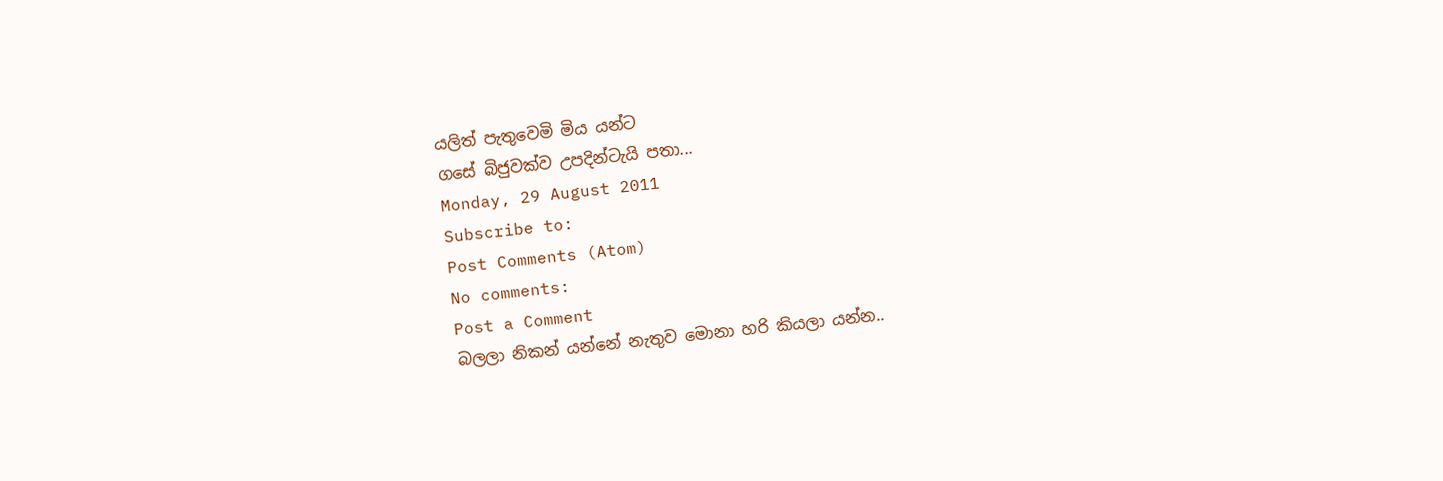යලිත් පැතුවෙමි මිය යන්ට
ගසේ බිජුවක්ව උපදින්ටැයි පතා...
Monday, 29 August 2011
Subscribe to:
Post Comments (Atom)
No comments:
Post a Comment
බලලා නිකන් යන්නේ නැතුව මොනා හරි කියලා යන්න..